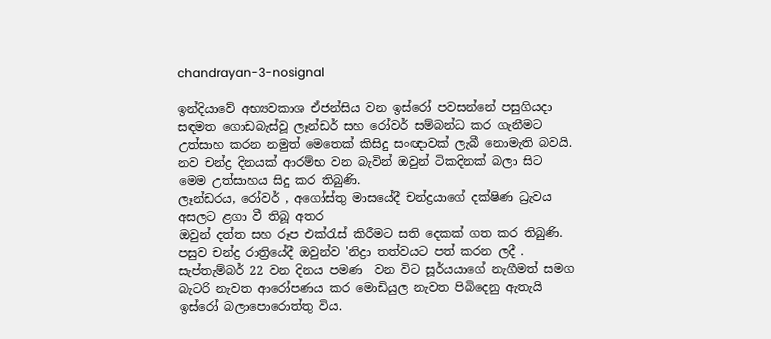chandrayan-3-nosignal

ඉන්දියාවේ අභ්‍යවකාශ ඒජන්සිය වන ඉස්රෝ පවසන්නේ පසුගියදා සඳමත ගොඩබැස්වූ ලෑන්ඩර් සහ රෝවර් සම්බන්ධ කර ගැනීමට උත්සාහ කරන නමුත් මෙතෙක් කිසිදු සංඥාවක් ලැබී නොමැති බවයි.
නව චන්ද්‍ර දිනයක් ආරම්භ වන බැවින් ඔවුන් ටිකදිනක් බලා සිට මෙම උත්සාහය සිදු කර තිබුණි.
ලෑන්ඩරය, රෝවර් , අගෝස්තු මාසයේදී චන්ද්‍රයාගේ දක්ෂිණ ධ්‍රැවය අසලට ළගා වී තිබූ අතර
ඔවුන් දත්ත සහ රූප එක්රැස් කිරීමට සති දෙකක් ගත කර තිබුණි. පසුව චන්ද්‍ර රාත්‍රියේදී ඔවුන්ව 'නිද්‍රා තත්වයට පත් කරන ලදී .
සැප්තැම්බර් 22 වන දිනය පමණ  වන විට සූර්යයාගේ නැගීමත් සමග බැටරි නැවත ආරෝපණය කර මොඩියුල නැවත පිබිදෙනු ඇතැයි ඉස්රෝ බලාපොරොත්තු විය.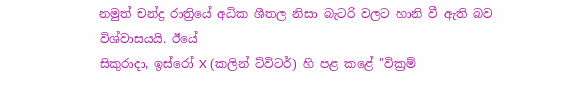නමුත් චන්ද්‍ර රාත්‍රියේ අධික ශීතල නිසා බැටරි වලට හානි වී ඇති බව විශ්වාසයයි. ඊයේ
සිකුරාදා, ඉස්රෝ X (කලින් ට්විටර්) හි පළ කළේ "වික්‍රම්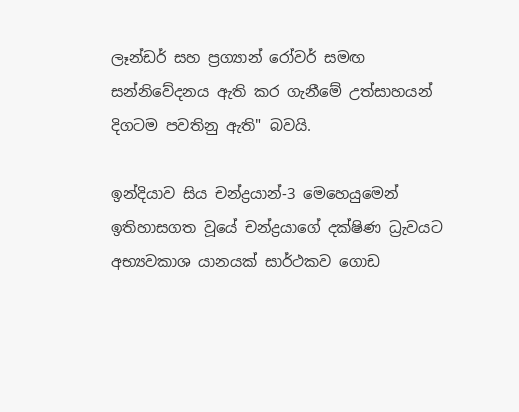ලෑන්ඩර් සහ ප්‍රග්‍යාන් රෝවර් සමඟ සන්නිවේදනය ඇති කර ගැනීමේ උත්සාහයන් දිගටම පවතිනු ඇති" බවයි.

ඉන්දියාව සිය චන්ද්‍රයාන්-3 මෙහෙයුමෙන් ඉතිහාසගත වූයේ චන්ද්‍රයාගේ දක්ෂිණ ධ්‍රැවයට අභ්‍යවකාශ යානයක් සාර්ථකව ගොඩ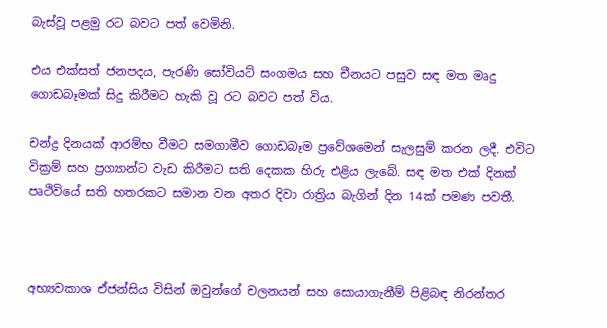බැස්වූ පළමු රට බවට පත් වෙමිනි.

එය එක්සත් ජනපදය, පැරණි සෝවියට් සංගමය සහ චීනයට පසුව සඳ මත මෘදු ගොඩබෑමක් සිදු කිරීමට හැකි වූ රට බවට පත් විය.

චන්ද්‍ර දිනයක් ආරම්භ වීමට සමගාමීව ගොඩබෑම ප්‍රවේශමෙන් සැලසුම් කරන ලදී. එවිට වික්‍රම් සහ ප්‍රග්‍යාන්ට වැඩ කිරීමට සති දෙකක හිරු එළිය ලැබේ. සඳ මත එක් දිනක් පෘථිවියේ සති හතරකට සමාන වන අතර දිවා රාත්‍රිය බැගින් දින 14ක් පමණ පවතී.



අභ්‍යවකාශ ඒජන්සිය විසින් ඔවුන්ගේ චලනයන් සහ සොයාගැනීම් පිළිබඳ නිරන්තර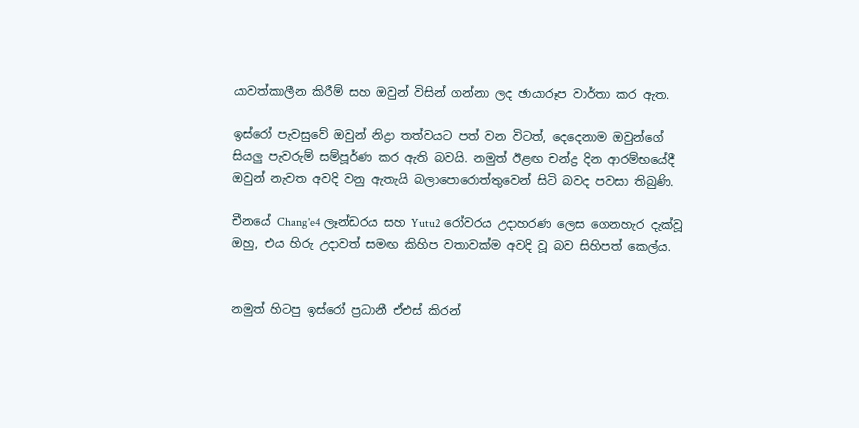යාවත්කාලීන කිරීම් සහ ඔවුන් විසින් ගන්නා ලද ඡායාරූප වාර්තා කර ඇත.

ඉස්රෝ පැවසුවේ ඔවුන් නිද්‍රා තත්වයට පත් වන විටත්, දෙදෙනාම ඔවුන්ගේ සියලු පැවරුම් සම්පූර්ණ කර ඇති බවයි. නමුත් ඊළඟ චන්ද්‍ර දින ආරම්භයේදී ඔවුන් නැවත අවදි වනු ඇතැයි බලාපොරොත්තුවෙන් සිටි බවද පවසා තිබුණි.

චීනයේ Chang'e4 ලෑන්ඩරය සහ Yutu2 රෝවරය උදාහරණ ලෙස ගෙනහැර දැක්වූ ඔහු, එය හිරු උදාවත් සමඟ කිහිප වතාවක්ම අවදි වූ බව සිහිපත් කෙල්ය.


නමුත් හිටපු ඉස්රෝ ප්‍රධානී ඒඑස් කිරන්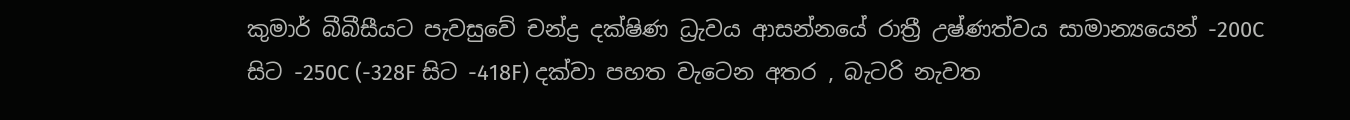කුමාර් බීබීසීයට පැවසුවේ චන්ද්‍ර දක්ෂිණ ධ්‍රැවය ආසන්නයේ රාත්‍රී උෂ්ණත්වය සාමාන්‍යයෙන් -200C සිට -250C (-328F සිට -418F) දක්වා පහත වැටෙන අතර , බැටරි නැවත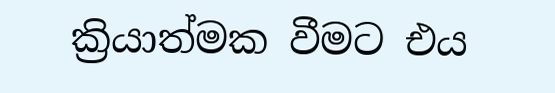ක්‍රියාත්මක වීමට එය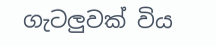ගැටලුවක් විය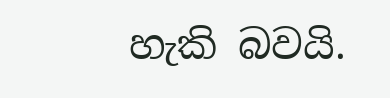හැකි බවයි.